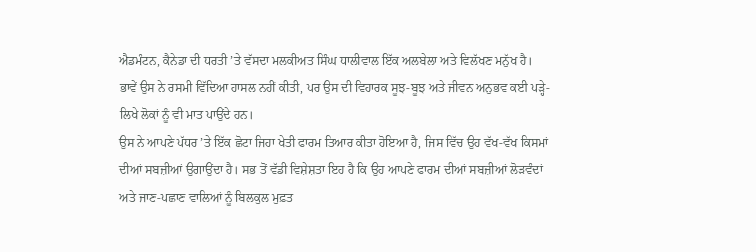ਐਡਮੰਟਨ, ਕੈਨੇਡਾ ਦੀ ਧਰਤੀ ’ਤੇ ਵੱਸਦਾ ਮਲਕੀਅਤ ਸਿੰਘ ਧਾਲੀਵਾਲ ਇੱਕ ਅਲਬੇਲਾ ਅਤੇ ਵਿਲੱਖਣ ਮਨੁੱਖ ਹੈ। ਭਾਵੇਂ ਉਸ ਨੇ ਰਸਮੀ ਵਿੱਦਿਆ ਹਾਸਲ ਨਹੀਂ ਕੀਤੀ, ਪਰ ਉਸ ਦੀ ਵਿਹਾਰਕ ਸੂਝ-ਬੂਝ ਅਤੇ ਜੀਵਨ ਅਨੁਭਵ ਕਈ ਪੜ੍ਹੇ-ਲਿਖੇ ਲੋਕਾਂ ਨੂੰ ਵੀ ਮਾਤ ਪਾਉਂਦੇ ਹਨ।
ਉਸ ਨੇ ਆਪਣੇ ਪੱਧਰ ’ਤੇ ਇੱਕ ਛੋਟਾ ਜਿਹਾ ਖੇਤੀ ਫਾਰਮ ਤਿਆਰ ਕੀਤਾ ਹੋਇਆ ਹੈ, ਜਿਸ ਵਿੱਚ ਉਹ ਵੱਖ-ਵੱਖ ਕਿਸਮਾਂ ਦੀਆਂ ਸਬਜ਼ੀਆਂ ਉਗਾਉਂਦਾ ਹੈ। ਸਭ ਤੋਂ ਵੱਡੀ ਵਿਸ਼ੇਸ਼ਤਾ ਇਹ ਹੈ ਕਿ ਉਹ ਆਪਣੇ ਫਾਰਮ ਦੀਆਂ ਸਬਜ਼ੀਆਂ ਲੋੜਵੰਦਾਂ ਅਤੇ ਜਾਣ-ਪਛਾਣ ਵਾਲਿਆਂ ਨੂੰ ਬਿਲਕੁਲ ਮੁਫ਼ਤ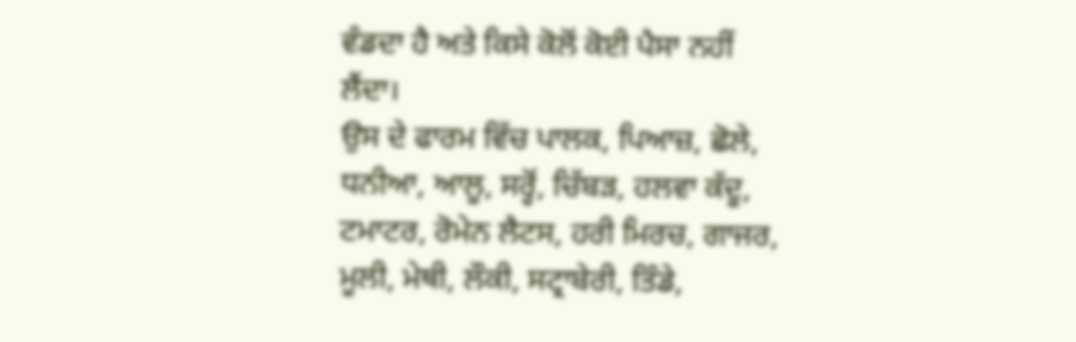ਵੰਡਦਾ ਹੈ ਅਤੇ ਕਿਸੇ ਕੋਲੋਂ ਕੋਈ ਪੈਸਾ ਨਹੀਂ ਲੈਂਦਾ।
ਉਸ ਦੇ ਫਾਰਮ ਵਿੱਚ ਪਾਲਕ, ਪਿਆਜ਼, ਛੋਲੇ, ਧਨੀਆ, ਆਲੂ, ਸਰ੍ਹੋਂ, ਚਿੱਬੜ, ਹਲਵਾ ਕੱਦੂ, ਟਮਾਟਰ, ਰੋਮੇਨ ਲੈਟਸ, ਹਰੀ ਮਿਰਚ, ਗਾਜਰ, ਮੂਲੀ, ਮੇਥੀ, ਲੌਕੀ, ਸਟ੍ਰਾਬੇਰੀ, ਤਿੰਡੇ,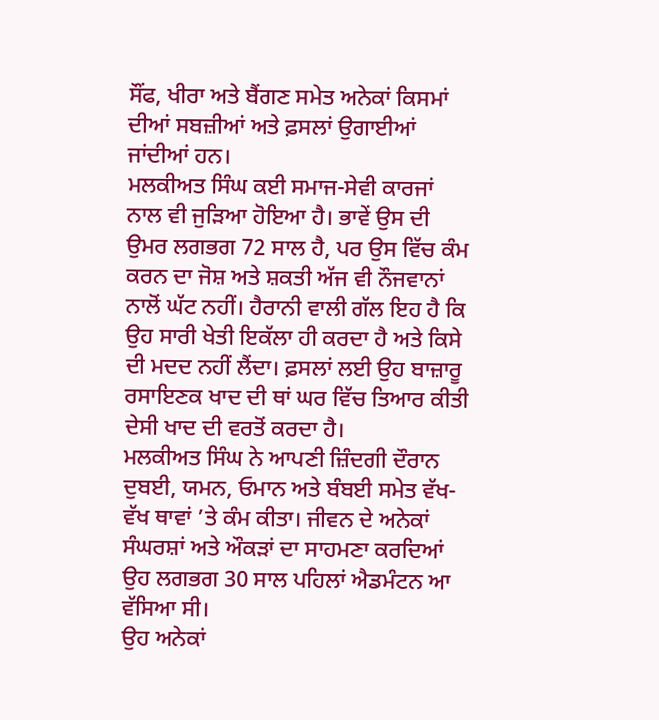ਸੌਂਫ, ਖੀਰਾ ਅਤੇ ਬੈਂਗਣ ਸਮੇਤ ਅਨੇਕਾਂ ਕਿਸਮਾਂ ਦੀਆਂ ਸਬਜ਼ੀਆਂ ਅਤੇ ਫ਼ਸਲਾਂ ਉਗਾਈਆਂ ਜਾਂਦੀਆਂ ਹਨ।
ਮਲਕੀਅਤ ਸਿੰਘ ਕਈ ਸਮਾਜ-ਸੇਵੀ ਕਾਰਜਾਂ ਨਾਲ ਵੀ ਜੁੜਿਆ ਹੋਇਆ ਹੈ। ਭਾਵੇਂ ਉਸ ਦੀ ਉਮਰ ਲਗਭਗ 72 ਸਾਲ ਹੈ, ਪਰ ਉਸ ਵਿੱਚ ਕੰਮ ਕਰਨ ਦਾ ਜੋਸ਼ ਅਤੇ ਸ਼ਕਤੀ ਅੱਜ ਵੀ ਨੌਜਵਾਨਾਂ ਨਾਲੋਂ ਘੱਟ ਨਹੀਂ। ਹੈਰਾਨੀ ਵਾਲੀ ਗੱਲ ਇਹ ਹੈ ਕਿ ਉਹ ਸਾਰੀ ਖੇਤੀ ਇਕੱਲਾ ਹੀ ਕਰਦਾ ਹੈ ਅਤੇ ਕਿਸੇ ਦੀ ਮਦਦ ਨਹੀਂ ਲੈਂਦਾ। ਫ਼ਸਲਾਂ ਲਈ ਉਹ ਬਾਜ਼ਾਰੂ ਰਸਾਇਣਕ ਖਾਦ ਦੀ ਥਾਂ ਘਰ ਵਿੱਚ ਤਿਆਰ ਕੀਤੀ ਦੇਸੀ ਖਾਦ ਦੀ ਵਰਤੋਂ ਕਰਦਾ ਹੈ।
ਮਲਕੀਅਤ ਸਿੰਘ ਨੇ ਆਪਣੀ ਜ਼ਿੰਦਗੀ ਦੌਰਾਨ ਦੁਬਈ, ਯਮਨ, ਓਮਾਨ ਅਤੇ ਬੰਬਈ ਸਮੇਤ ਵੱਖ-ਵੱਖ ਥਾਵਾਂ ’ਤੇ ਕੰਮ ਕੀਤਾ। ਜੀਵਨ ਦੇ ਅਨੇਕਾਂ ਸੰਘਰਸ਼ਾਂ ਅਤੇ ਔਕੜਾਂ ਦਾ ਸਾਹਮਣਾ ਕਰਦਿਆਂ ਉਹ ਲਗਭਗ 30 ਸਾਲ ਪਹਿਲਾਂ ਐਡਮੰਟਨ ਆ ਵੱਸਿਆ ਸੀ।
ਉਹ ਅਨੇਕਾਂ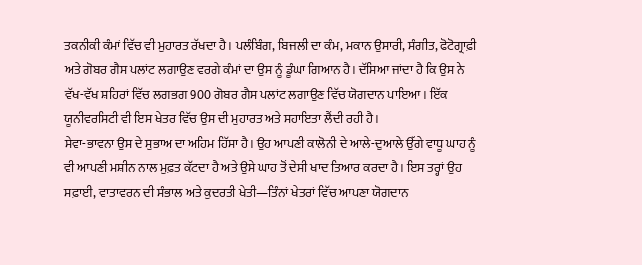ਤਕਨੀਕੀ ਕੰਮਾਂ ਵਿੱਚ ਵੀ ਮੁਹਾਰਤ ਰੱਖਦਾ ਹੈ। ਪਲੰਬਿੰਗ, ਬਿਜਲੀ ਦਾ ਕੰਮ, ਮਕਾਨ ਉਸਾਰੀ, ਸੰਗੀਤ, ਫੋਟੋਗ੍ਰਾਫ਼ੀ ਅਤੇ ਗੋਬਰ ਗੈਸ ਪਲਾਂਟ ਲਗਾਉਣ ਵਰਗੇ ਕੰਮਾਂ ਦਾ ਉਸ ਨੂੰ ਡੂੰਘਾ ਗਿਆਨ ਹੈ। ਦੱਸਿਆ ਜਾਂਦਾ ਹੈ ਕਿ ਉਸ ਨੇ ਵੱਖ-ਵੱਖ ਸ਼ਹਿਰਾਂ ਵਿੱਚ ਲਗਭਗ 900 ਗੋਬਰ ਗੈਸ ਪਲਾਂਟ ਲਗਾਉਣ ਵਿੱਚ ਯੋਗਦਾਨ ਪਾਇਆ। ਇੱਕ ਯੂਨੀਵਰਸਿਟੀ ਵੀ ਇਸ ਖੇਤਰ ਵਿੱਚ ਉਸ ਦੀ ਮੁਹਾਰਤ ਅਤੇ ਸਹਾਇਤਾ ਲੈਂਦੀ ਰਹੀ ਹੈ।
ਸੇਵਾ-ਭਾਵਨਾ ਉਸ ਦੇ ਸੁਭਾਅ ਦਾ ਅਹਿਮ ਹਿੱਸਾ ਹੈ। ਉਹ ਆਪਣੀ ਕਾਲੋਨੀ ਦੇ ਆਲੇ-ਦੁਆਲੇ ਉੱਗੇ ਵਾਧੂ ਘਾਹ ਨੂੰ ਵੀ ਆਪਣੀ ਮਸ਼ੀਨ ਨਾਲ ਮੁਫ਼ਤ ਕੱਟਦਾ ਹੈ ਅਤੇ ਉਸੇ ਘਾਹ ਤੋਂ ਦੇਸੀ ਖਾਦ ਤਿਆਰ ਕਰਦਾ ਹੈ। ਇਸ ਤਰ੍ਹਾਂ ਉਹ ਸਫ਼ਾਈ, ਵਾਤਾਵਰਨ ਦੀ ਸੰਭਾਲ ਅਤੇ ਕੁਦਰਤੀ ਖੇਤੀ—ਤਿੰਨਾਂ ਖੇਤਰਾਂ ਵਿੱਚ ਆਪਣਾ ਯੋਗਦਾਨ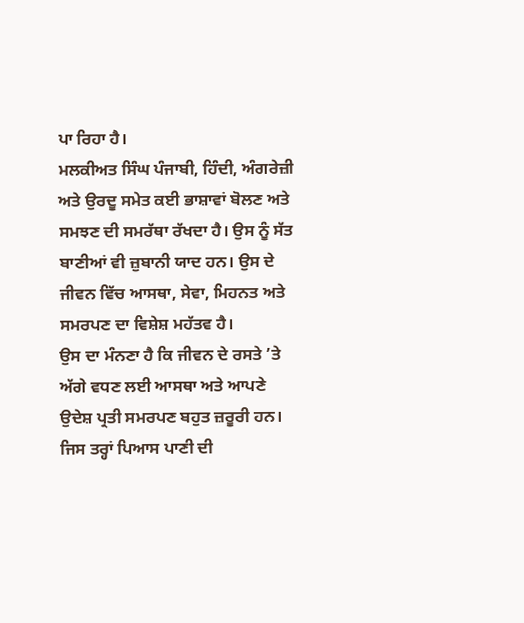ਪਾ ਰਿਹਾ ਹੈ।
ਮਲਕੀਅਤ ਸਿੰਘ ਪੰਜਾਬੀ, ਹਿੰਦੀ, ਅੰਗਰੇਜ਼ੀ ਅਤੇ ਉਰਦੂ ਸਮੇਤ ਕਈ ਭਾਸ਼ਾਵਾਂ ਬੋਲਣ ਅਤੇ ਸਮਝਣ ਦੀ ਸਮਰੱਥਾ ਰੱਖਦਾ ਹੈ। ਉਸ ਨੂੰ ਸੱਤ ਬਾਣੀਆਂ ਵੀ ਜ਼ੁਬਾਨੀ ਯਾਦ ਹਨ। ਉਸ ਦੇ ਜੀਵਨ ਵਿੱਚ ਆਸਥਾ, ਸੇਵਾ, ਮਿਹਨਤ ਅਤੇ ਸਮਰਪਣ ਦਾ ਵਿਸ਼ੇਸ਼ ਮਹੱਤਵ ਹੈ।
ਉਸ ਦਾ ਮੰਨਣਾ ਹੈ ਕਿ ਜੀਵਨ ਦੇ ਰਸਤੇ ’ਤੇ ਅੱਗੇ ਵਧਣ ਲਈ ਆਸਥਾ ਅਤੇ ਆਪਣੇ ਉਦੇਸ਼ ਪ੍ਰਤੀ ਸਮਰਪਣ ਬਹੁਤ ਜ਼ਰੂਰੀ ਹਨ। ਜਿਸ ਤਰ੍ਹਾਂ ਪਿਆਸ ਪਾਣੀ ਦੀ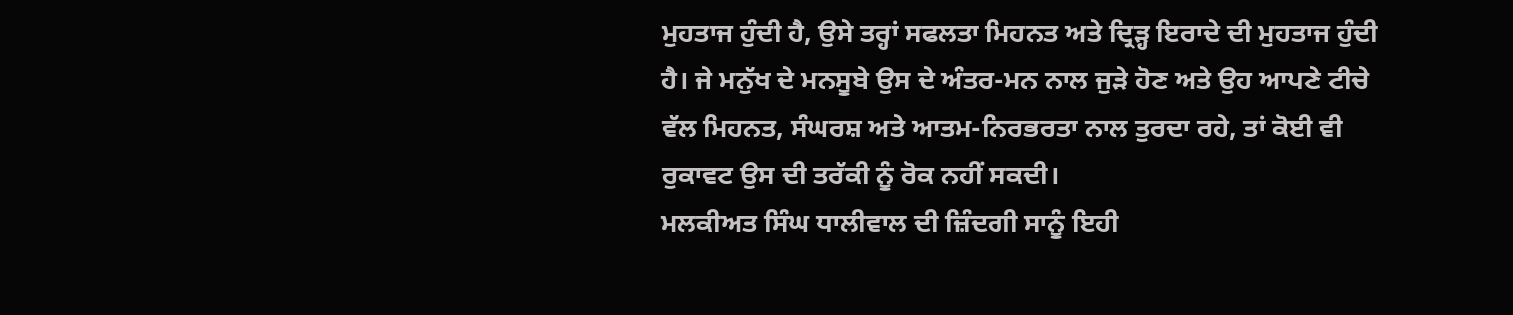ਮੁਹਤਾਜ ਹੁੰਦੀ ਹੈ, ਉਸੇ ਤਰ੍ਹਾਂ ਸਫਲਤਾ ਮਿਹਨਤ ਅਤੇ ਦ੍ਰਿੜ੍ਹ ਇਰਾਦੇ ਦੀ ਮੁਹਤਾਜ ਹੁੰਦੀ ਹੈ। ਜੇ ਮਨੁੱਖ ਦੇ ਮਨਸੂਬੇ ਉਸ ਦੇ ਅੰਤਰ-ਮਨ ਨਾਲ ਜੁੜੇ ਹੋਣ ਅਤੇ ਉਹ ਆਪਣੇ ਟੀਚੇ ਵੱਲ ਮਿਹਨਤ, ਸੰਘਰਸ਼ ਅਤੇ ਆਤਮ-ਨਿਰਭਰਤਾ ਨਾਲ ਤੁਰਦਾ ਰਹੇ, ਤਾਂ ਕੋਈ ਵੀ ਰੁਕਾਵਟ ਉਸ ਦੀ ਤਰੱਕੀ ਨੂੰ ਰੋਕ ਨਹੀਂ ਸਕਦੀ।
ਮਲਕੀਅਤ ਸਿੰਘ ਧਾਲੀਵਾਲ ਦੀ ਜ਼ਿੰਦਗੀ ਸਾਨੂੰ ਇਹੀ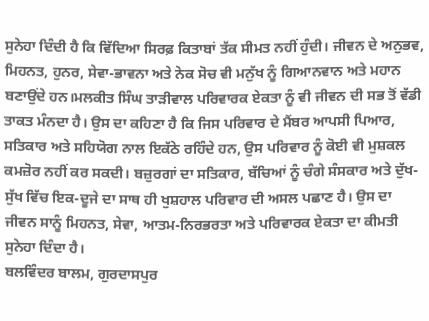ਸੁਨੇਹਾ ਦਿੰਦੀ ਹੈ ਕਿ ਵਿੱਦਿਆ ਸਿਰਫ਼ ਕਿਤਾਬਾਂ ਤੱਕ ਸੀਮਤ ਨਹੀਂ ਹੁੰਦੀ। ਜੀਵਨ ਦੇ ਅਨੁਭਵ, ਮਿਹਨਤ, ਹੁਨਰ, ਸੇਵਾ-ਭਾਵਨਾ ਅਤੇ ਨੇਕ ਸੋਚ ਵੀ ਮਨੁੱਖ ਨੂੰ ਗਿਆਨਵਾਨ ਅਤੇ ਮਹਾਨ ਬਣਾਉਂਦੇ ਹਨ।ਮਲਕੀਤ ਸਿੰਘ ਤਾੜੀਵਾਲ ਪਰਿਵਾਰਕ ਏਕਤਾ ਨੂੰ ਵੀ ਜੀਵਨ ਦੀ ਸਭ ਤੋਂ ਵੱਡੀ ਤਾਕਤ ਮੰਨਦਾ ਹੈ। ਉਸ ਦਾ ਕਹਿਣਾ ਹੈ ਕਿ ਜਿਸ ਪਰਿਵਾਰ ਦੇ ਮੈਂਬਰ ਆਪਸੀ ਪਿਆਰ, ਸਤਿਕਾਰ ਅਤੇ ਸਹਿਯੋਗ ਨਾਲ ਇਕੱਠੇ ਰਹਿੰਦੇ ਹਨ, ਉਸ ਪਰਿਵਾਰ ਨੂੰ ਕੋਈ ਵੀ ਮੁਸ਼ਕਲ ਕਮਜ਼ੋਰ ਨਹੀਂ ਕਰ ਸਕਦੀ। ਬਜ਼ੁਰਗਾਂ ਦਾ ਸਤਿਕਾਰ, ਬੱਚਿਆਂ ਨੂੰ ਚੰਗੇ ਸੰਸਕਾਰ ਅਤੇ ਦੁੱਖ-ਸੁੱਖ ਵਿੱਚ ਇਕ-ਦੂਜੇ ਦਾ ਸਾਥ ਹੀ ਖੁਸ਼ਹਾਲ ਪਰਿਵਾਰ ਦੀ ਅਸਲ ਪਛਾਣ ਹੈ। ਉਸ ਦਾ ਜੀਵਨ ਸਾਨੂੰ ਮਿਹਨਤ, ਸੇਵਾ, ਆਤਮ-ਨਿਰਭਰਤਾ ਅਤੇ ਪਰਿਵਾਰਕ ਏਕਤਾ ਦਾ ਕੀਮਤੀ ਸੁਨੇਹਾ ਦਿੰਦਾ ਹੈ।
ਬਲਵਿੰਦਰ ਬਾਲਮ, ਗੁਰਦਾਸਪੁਰ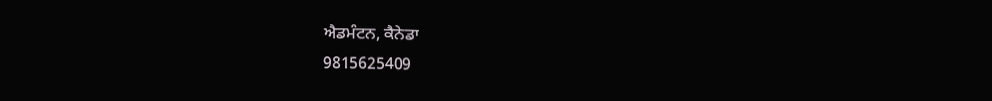ਐਡਮੰਟਨ, ਕੈਨੇਡਾ
9815625409